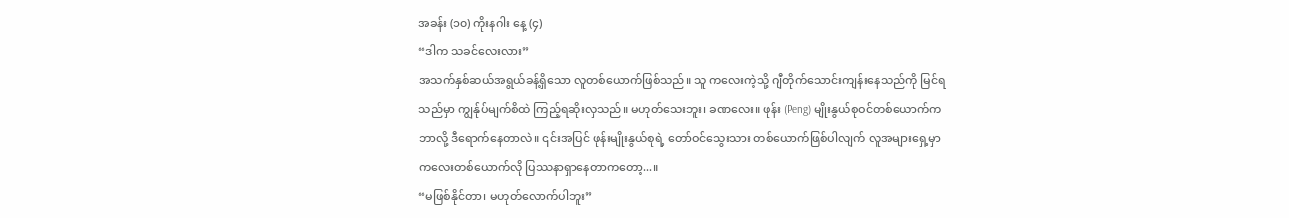အခန်း (၁၀) ကိုးနဂါး နေ့ (၄)
“ဒါက သခင်လေးလား”
အသက်နှစ်ဆယ်အရွယ်ခန့်ရှိသော လူတစ်ယောက်ဖြစ်သည်။ သူ ကလေးကဲ့သို့ ဂျီတိုက်သောင်းကျန်းနေသည်ကို မြင်ရသည်မှာ ကျွန်ုပ်မျက်စိထဲ ကြည့်ရဆိုးလှသည်။ မဟုတ်သေးဘူး၊ ခဏလေး။ ဖုန်း (Peng) မျိုးနွယ်စုဝင်တစ်ယောက်က ဘာလို့ ဒီရောက်နေတာလဲ။ ၎င်းအပြင် ဖုန်းမျိုးနွယ်စုရဲ့ တော်ဝင်သွေးသား တစ်ယောက်ဖြစ်ပါလျက် လူအများရှေ့မှာ ကလေးတစ်ယောက်လို ပြဿနာရှာနေတာကတော့...။
“မဖြစ်နိုင်တာ၊ မဟုတ်လောက်ပါဘူး”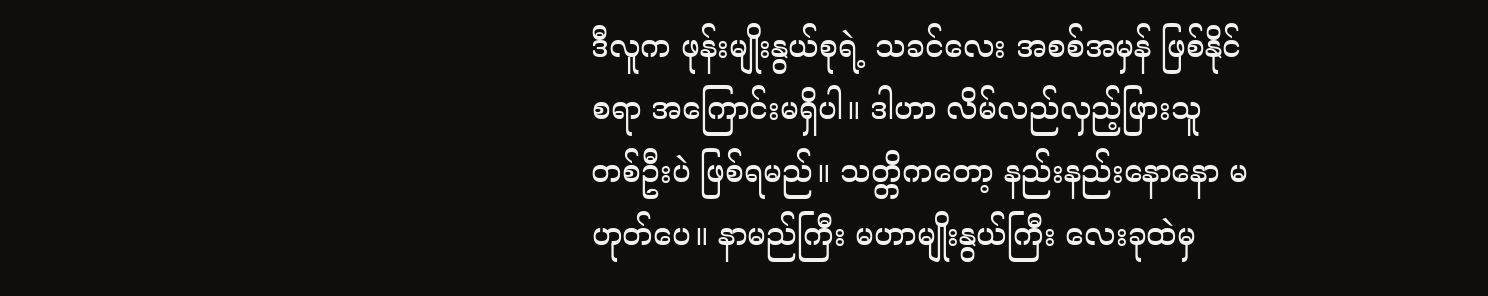ဒီလူက ဖုန်းမျိုးနွယ်စုရဲ့ သခင်လေး အစစ်အမှန် ဖြစ်နိုင်စရာ အကြောင်းမရှိပါ။ ဒါဟာ လိမ်လည်လှည့်ဖြားသူ တစ်ဦးပဲ ဖြစ်ရမည်။ သတ္တိကတော့ နည်းနည်းနောနော မဟုတ်ပေ။ နာမည်ကြီး မဟာမျိုးနွယ်ကြီး လေးခုထဲမှ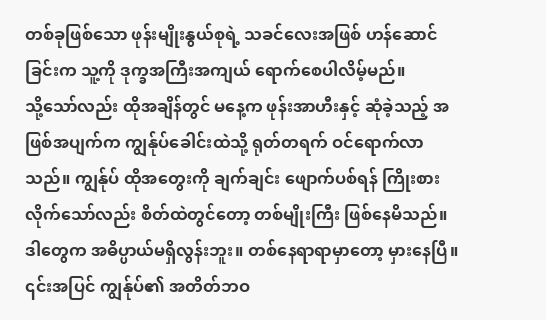တစ်ခုဖြစ်သော ဖုန်းမျိုးနွယ်စုရဲ့ သခင်လေးအဖြစ် ဟန်ဆောင်ခြင်းက သူ့ကို ဒုက္ခအကြီးအကျယ် ရောက်စေပါလိမ့်မည်။
သို့သော်လည်း ထိုအချိန်တွင် မနေ့က ဖုန်းအာဟီးနှင့် ဆုံခဲ့သည့် အဖြစ်အပျက်က ကျွန်ုပ်ခေါင်းထဲသို့ ရုတ်တရက် ဝင်ရောက်လာသည်။ ကျွန်ုပ် ထိုအတွေးကို ချက်ချင်း ဖျောက်ပစ်ရန် ကြိုးစားလိုက်သော်လည်း စိတ်ထဲတွင်တော့ တစ်မျိုးကြီး ဖြစ်နေမိသည်။
ဒါတွေက အဓိပ္ပာယ်မရှိလွန်းဘူး။ တစ်နေရာရာမှာတော့ မှားနေပြီ။ ၎င်းအပြင် ကျွန်ုပ်၏ အတိတ်ဘဝ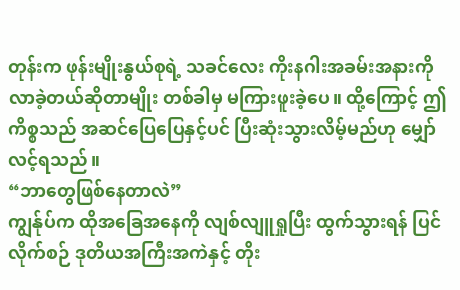တုန်းက ဖုန်းမျိုးနွယ်စုရဲ့ သခင်လေး ကိုးနဂါးအခမ်းအနားကို လာခဲ့တယ်ဆိုတာမျိုး တစ်ခါမှ မကြားဖူးခဲ့ပေ။ ထို့ကြောင့် ဤကိစ္စသည် အဆင်ပြေပြေနှင့်ပင် ပြီးဆုံးသွားလိမ့်မည်ဟု မျှော်လင့်ရသည်။
“ဘာတွေဖြစ်နေတာလဲ”
ကျွန်ုပ်က ထိုအခြေအနေကို လျစ်လျူရှုပြီး ထွက်သွားရန် ပြင်လိုက်စဉ် ဒုတိယအကြီးအကဲနှင့် တိုး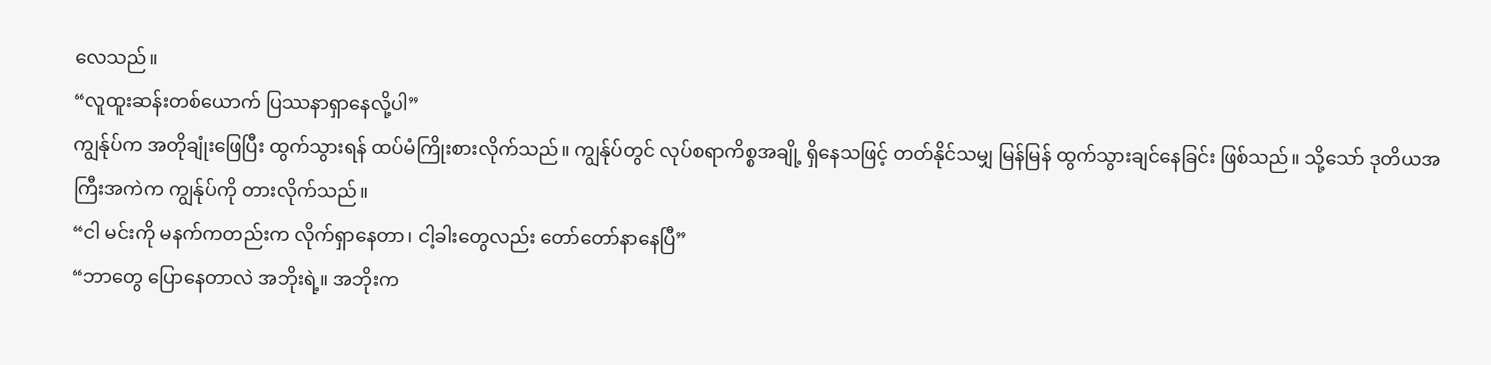လေသည်။
“လူထူးဆန်းတစ်ယောက် ပြဿနာရှာနေလို့ပါ”
ကျွန်ုပ်က အတိုချုံးဖြေပြီး ထွက်သွားရန် ထပ်မံကြိုးစားလိုက်သည်။ ကျွန်ုပ်တွင် လုပ်စရာကိစ္စအချို့ ရှိနေသဖြင့် တတ်နိုင်သမျှ မြန်မြန် ထွက်သွားချင်နေခြင်း ဖြစ်သည်။ သို့သော် ဒုတိယအကြီးအကဲက ကျွန်ုပ်ကို တားလိုက်သည်။
“ငါ မင်းကို မနက်ကတည်းက လိုက်ရှာနေတာ၊ ငါ့ခါးတွေလည်း တော်တော်နာနေပြီ”
“ဘာတွေ ပြောနေတာလဲ အဘိုးရဲ့။ အဘိုးက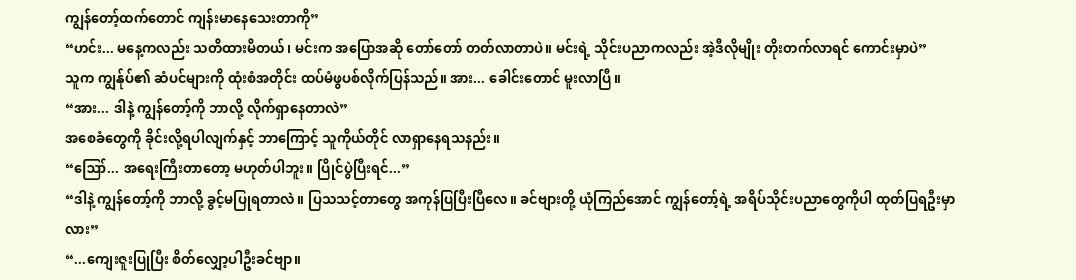ကျွန်တော့်ထက်တောင် ကျန်းမာနေသေးတာကို”
“ဟင်း... မနေ့ကလည်း သတိထားမိတယ်၊ မင်းက အပြောအဆို တော်တော် တတ်လာတာပဲ။ မင်းရဲ့ သိုင်းပညာကလည်း အဲ့ဒီလိုမျိုး တိုးတက်လာရင် ကောင်းမှာပဲ”
သူက ကျွန်ုပ်၏ ဆံပင်များကို ထုံးစံအတိုင်း ထပ်မံဖွပစ်လိုက်ပြန်သည်။ အား... ခေါင်းတောင် မူးလာပြီ။
“အား... ဒါနဲ့ ကျွန်တော့်ကို ဘာလို့ လိုက်ရှာနေတာလဲ”
အစေခံတွေကို ခိုင်းလို့ရပါလျက်နှင့် ဘာကြောင့် သူကိုယ်တိုင် လာရှာနေရသနည်း။
“ဪ... အရေးကြီးတာတော့ မဟုတ်ပါဘူး။ ပြိုင်ပွဲပြီးရင်...”
“ဒါနဲ့ ကျွန်တော့်ကို ဘာလို့ ခွင့်မပြုရတာလဲ။ ပြသသင့်တာတွေ အကုန်ပြပြီးပြီလေ။ ခင်ဗျားတို့ ယုံကြည်အောင် ကျွန်တော့်ရဲ့ အရိပ်သိုင်းပညာတွေကိုပါ ထုတ်ပြရဦးမှာလား”
“...ကျေးဇူးပြုပြီး စိတ်လျှော့ပါဦးခင်ဗျာ။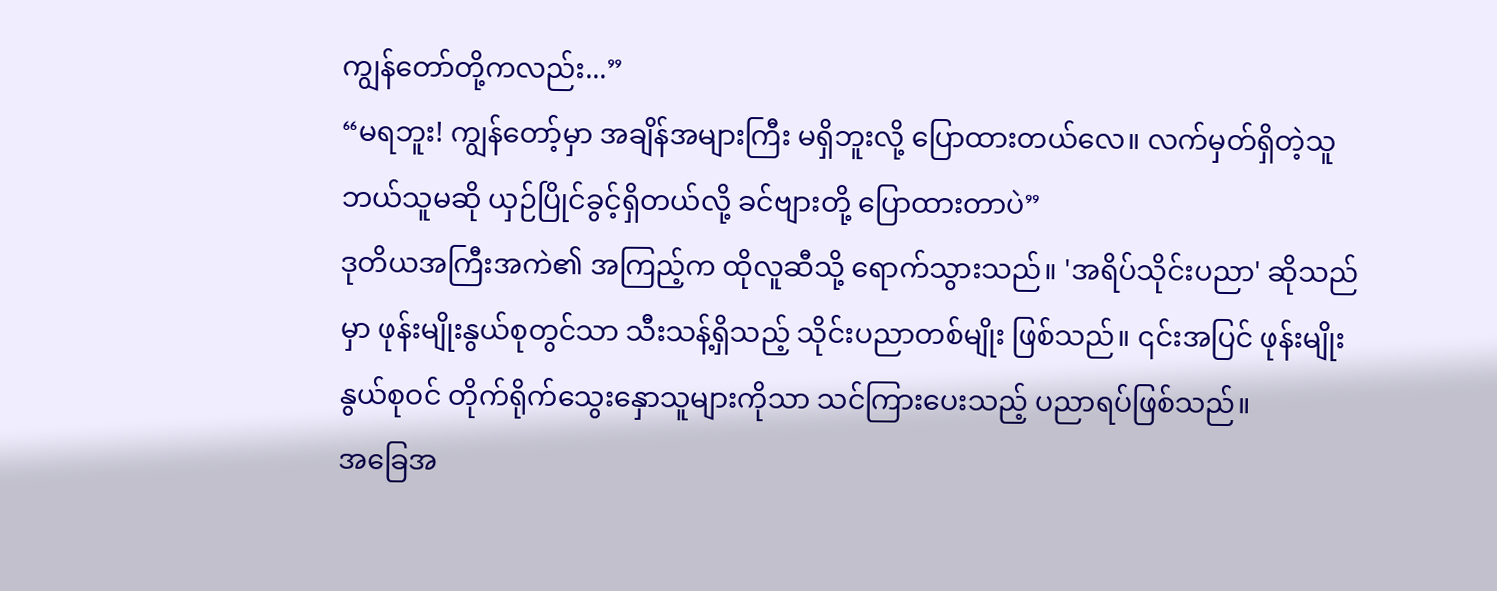ကျွန်တော်တို့ကလည်း...”
“မရဘူး! ကျွန်တော့်မှာ အချိန်အများကြီး မရှိဘူးလို့ ပြောထားတယ်လေ။ လက်မှတ်ရှိတဲ့သူ ဘယ်သူမဆို ယှဉ်ပြိုင်ခွင့်ရှိတယ်လို့ ခင်ဗျားတို့ ပြောထားတာပဲ”
ဒုတိယအကြီးအကဲ၏ အကြည့်က ထိုလူဆီသို့ ရောက်သွားသည်။ 'အရိပ်သိုင်းပညာ' ဆိုသည်မှာ ဖုန်းမျိုးနွယ်စုတွင်သာ သီးသန့်ရှိသည့် သိုင်းပညာတစ်မျိုး ဖြစ်သည်။ ၎င်းအပြင် ဖုန်းမျိုးနွယ်စုဝင် တိုက်ရိုက်သွေးနှောသူများကိုသာ သင်ကြားပေးသည့် ပညာရပ်ဖြစ်သည်။
အခြေအ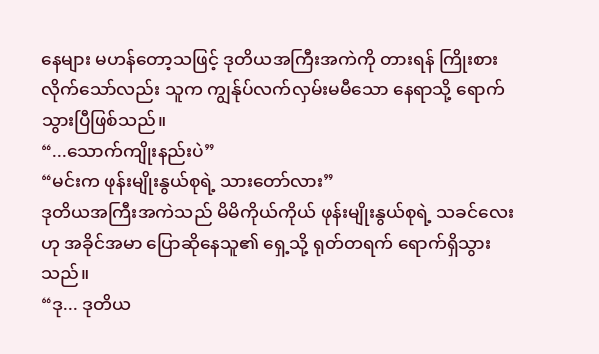နေများ မဟန်တော့သဖြင့် ဒုတိယအကြီးအကဲကို တားရန် ကြိုးစားလိုက်သော်လည်း သူက ကျွန်ုပ်လက်လှမ်းမမီသော နေရာသို့ ရောက်သွားပြီဖြစ်သည်။
“...သောက်ကျိုးနည်းပဲ”
“မင်းက ဖုန်းမျိုးနွယ်စုရဲ့ သားတော်လား”
ဒုတိယအကြီးအကဲသည် မိမိကိုယ်ကိုယ် ဖုန်းမျိုးနွယ်စုရဲ့ သခင်လေးဟု အခိုင်အမာ ပြောဆိုနေသူ၏ ရှေ့သို့ ရုတ်တရက် ရောက်ရှိသွားသည်။
“ဒု... ဒုတိယ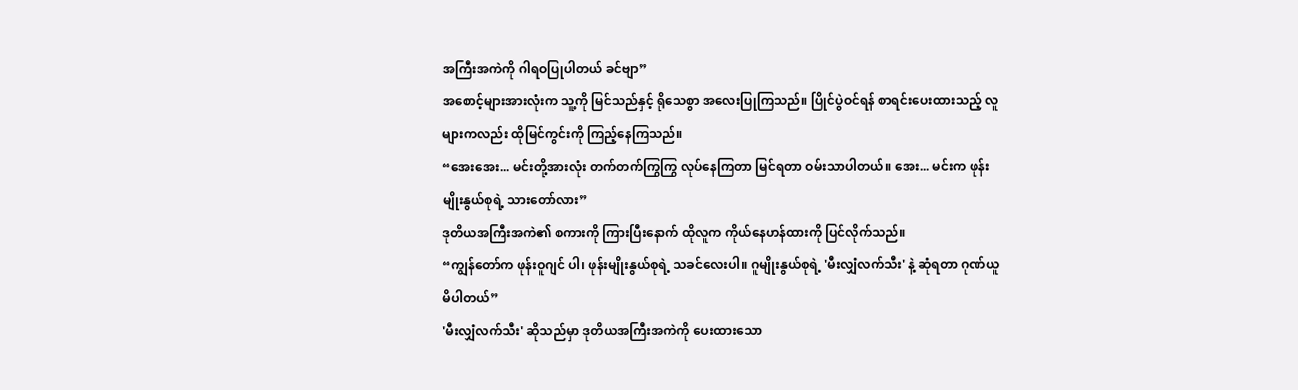အကြီးအကဲကို ဂါရဝပြုပါတယ် ခင်ဗျာ”
အစောင့်များအားလုံးက သူ့ကို မြင်သည်နှင့် ရိုသေစွာ အလေးပြုကြသည်။ ပြိုင်ပွဲဝင်ရန် စာရင်းပေးထားသည့် လူများကလည်း ထိုမြင်ကွင်းကို ကြည့်နေကြသည်။
“အေးအေး... မင်းတို့အားလုံး တက်တက်ကြွကြွ လုပ်နေကြတာ မြင်ရတာ ဝမ်းသာပါတယ်။ အေး... မင်းက ဖုန်းမျိုးနွယ်စုရဲ့ သားတော်လား”
ဒုတိယအကြီးအကဲ၏ စကားကို ကြားပြီးနောက် ထိုလူက ကိုယ်နေဟန်ထားကို ပြင်လိုက်သည်။
“ကျွန်တော်က ဖုန်းဝူဂျင် ပါ၊ ဖုန်းမျိုးနွယ်စုရဲ့ သခင်လေးပါ။ ဂူမျိုးနွယ်စုရဲ့ 'မီးလျှံလက်သီး' နဲ့ ဆုံရတာ ဂုဏ်ယူမိပါတယ်”
'မီးလျှံလက်သီး' ဆိုသည်မှာ ဒုတိယအကြီးအကဲကို ပေးထားသော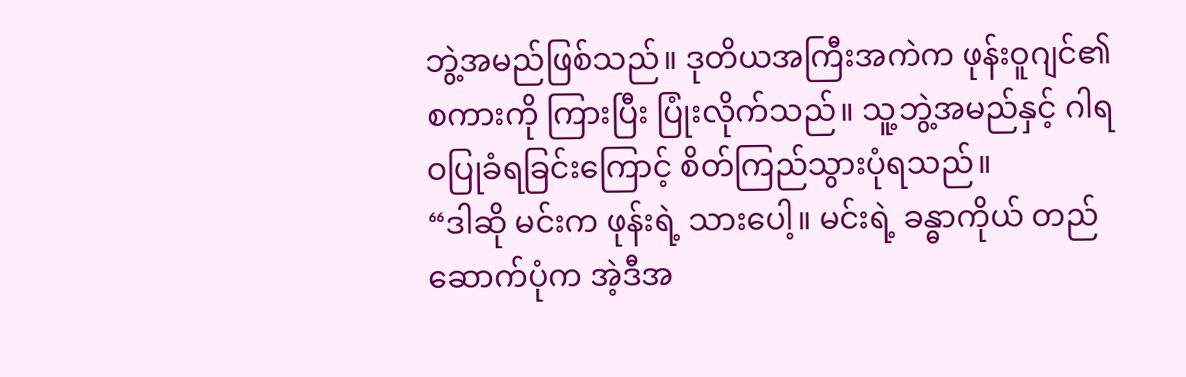ဘွဲ့အမည်ဖြစ်သည်။ ဒုတိယအကြီးအကဲက ဖုန်းဝူဂျင်၏ စကားကို ကြားပြီး ပြုံးလိုက်သည်။ သူ့ဘွဲ့အမည်နှင့် ဂါရဝပြုခံရခြင်းကြောင့် စိတ်ကြည်သွားပုံရသည်။
“ဒါဆို မင်းက ဖုန်းရဲ့ သားပေါ့။ မင်းရဲ့ ခန္ဓာကိုယ် တည်ဆောက်ပုံက အဲ့ဒီအ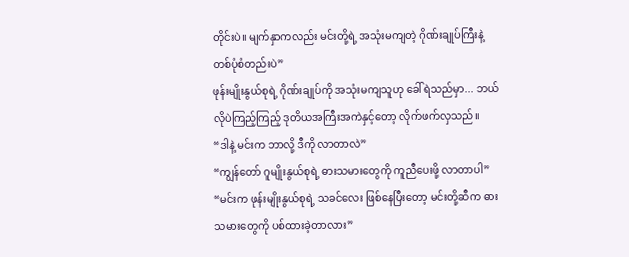တိုင်းပဲ။ မျက်နှာကလည်း မင်းတို့ရဲ့ အသုံးမကျတဲ့ ဂိုဏ်းချုပ်ကြီးနဲ့ တစ်ပုံစံတည်းပဲ”
ဖုန်းမျိုးနွယ်စုရဲ့ ဂိုဏ်းချုပ်ကို အသုံးမကျသူဟု ခေါ်ရဲသည်မှာ... ဘယ်လိုပဲကြည့်ကြည့် ဒုတိယအကြီးအကဲနှင့်တော့ လိုက်ဖက်လှသည်။
“ဒါနဲ့ မင်းက ဘာလို့ ဒီကို လာတာလဲ”
“ကျွန်တော် ဂူမျိုးနွယ်စုရဲ့ ဓားသမားတွေကို ကူညီပေးဖို့ လာတာပါ”
“မင်းက ဖုန်းမျိုးနွယ်စုရဲ့ သခင်လေး ဖြစ်နေပြီးတော့ မင်းတို့ဆီက ဓားသမားတွေကို ပစ်ထားခဲ့တာလား”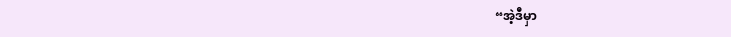“အဲ့ဒီမှာ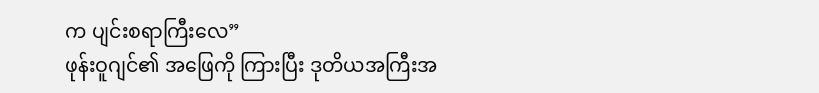က ပျင်းစရာကြီးလေ”
ဖုန်းဝူဂျင်၏ အဖြေကို ကြားပြီး ဒုတိယအကြီးအ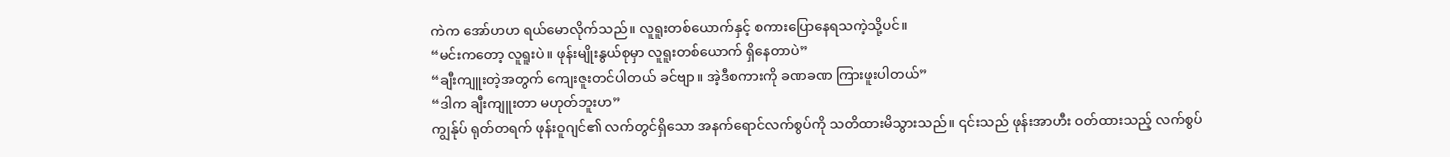ကဲက အော်ဟဟ ရယ်မောလိုက်သည်။ လူရူးတစ်ယောက်နှင့် စကားပြောနေရသကဲ့သို့ပင်။
“မင်းကတော့ လူရူးပဲ။ ဖုန်းမျိုးနွယ်စုမှာ လူရူးတစ်ယောက် ရှိနေတာပဲ”
“ချီးကျူးတဲ့အတွက် ကျေးဇူးတင်ပါတယ် ခင်ဗျာ။ အဲ့ဒီစကားကို ခဏခဏ ကြားဖူးပါတယ်”
“ဒါက ချီးကျူးတာ မဟုတ်ဘူးဟ”
ကျွန်ုပ် ရုတ်တရက် ဖုန်းဝူဂျင်၏ လက်တွင်ရှိသော အနက်ရောင်လက်စွပ်ကို သတိထားမိသွားသည်။ ၎င်းသည် ဖုန်းအာဟီး ဝတ်ထားသည့် လက်စွပ်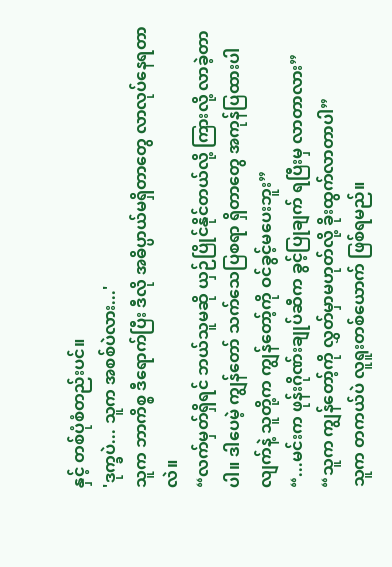နှင့် တစ်ပုံစံတည်းပင်။
'ဒုက္ခပဲ... သူက အစစ်ပဲလား...'
သူက ဘာကိစ္စ ဒီရောက်ပြီး ဒီလို အဓိပ္ပာယ်မရှိတာတွေ လာလုပ်နေရတာလဲ။
“လက်မှတ်ရှိရင် ဘယ်သူမဆို ယှဉ်ပြိုင်နိုင်တယ်လို့ ကြားလို့ လာခဲ့တာပါ။ ဒါပေမဲ့ ကျွန်တော် သက်သေပြစရာ ရှိတာတွေ အကုန်ပြထားပါလျက်နဲ့ သူတို့က ကျွန်တော့်ကို ဝင်ခွင့်မပေးဘူး”
“...မင်းက ဖုန်းဂိုဏ်းချုပ်ဆီက ခွင့်ပြုချက် ရပြီးမှ လာတာလား”
“သူက ကျွန်တော့်ကို လွှတ်မှာမဟုတ်လို့ ခိုးထွက်လာတာပါ”
သူက တကယ်ပဲ လူရူးတစ်ယောက် ဖြစ်ရမည်။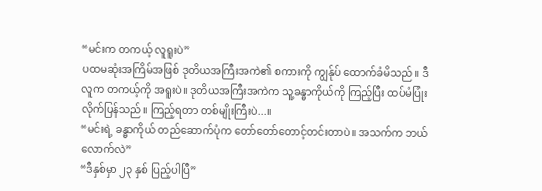“မင်းက တကယ့် လူရူးပဲ”
ပထမဆုံးအကြိမ်အဖြစ် ဒုတိယအကြီးအကဲ၏ စကားကို ကျွန်ုပ် ထောက်ခံမိသည်။ ဒီလူက တကယ့်ကို အရူးပဲ။ ဒုတိယအကြီးအကဲက သူ့ခန္ဓာကိုယ်ကို ကြည့်ပြီး ထပ်မံပြုံးလိုက်ပြန်သည်။ ကြည့်ရတာ တစ်မျိုးကြီးပဲ...။
“မင်းရဲ့ ခန္ဓာကိုယ် တည်ဆောက်ပုံက တော်တော်တောင့်တင်းတာပဲ။ အသက်က ဘယ်လောက်လဲ”
“ဒီနှစ်မှာ ၂၃ နှစ် ပြည့်ပါပြီ”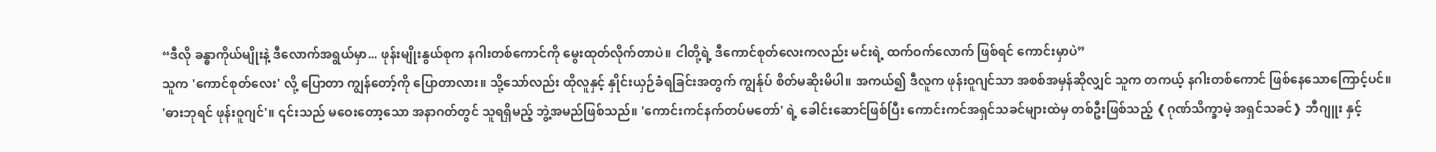“ဒီလို ခန္ဓာကိုယ်မျိုးနဲ့ ဒီလောက်အရွယ်မှာ... ဖုန်းမျိုးနွယ်စုက နဂါးတစ်ကောင်ကို မွေးထုတ်လိုက်တာပဲ။ ငါတို့ရဲ့ ဒီကောင်စုတ်လေးကလည်း မင်းရဲ့ ထက်ဝက်လောက် ဖြစ်ရင် ကောင်းမှာပဲ”
သူက 'ကောင်စုတ်လေး' လို့ ပြောတာ ကျွန်တော့်ကို ပြောတာလား။ သို့သော်လည်း ထိုလူနှင့် နှိုင်းယှဉ်ခံရခြင်းအတွက် ကျွန်ုပ် စိတ်မဆိုးမိပါ။ အကယ်၍ ဒီလူက ဖုန်းဝူဂျင်သာ အစစ်အမှန်ဆိုလျှင် သူက တကယ့် နဂါးတစ်ကောင် ဖြစ်နေသောကြောင့်ပင်။
'ဓားဘုရင် ဖုန်းဝူဂျင်'။ ၎င်းသည် မဝေးတော့သော အနာဂတ်တွင် သူရရှိမည့် ဘွဲ့အမည်ဖြစ်သည်။ 'ကောင်းကင်နက်တပ်မတော်' ရဲ့ ခေါင်းဆောင်ဖြစ်ပြီး ကောင်းကင်အရှင်သခင်များထဲမှ တစ်ဦးဖြစ်သည့် ❰ဂုဏ်သိက္ခာမဲ့ အရှင်သခင်❱ ဘီဂျူး နှင့်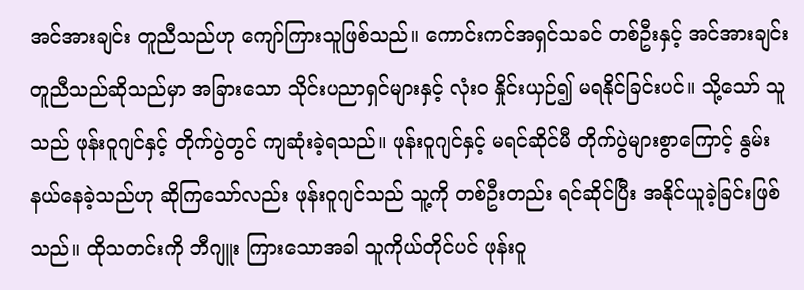အင်အားချင်း တူညီသည်ဟု ကျော်ကြားသူဖြစ်သည်။ ကောင်းကင်အရှင်သခင် တစ်ဦးနှင့် အင်အားချင်း တူညီသည်ဆိုသည်မှာ အခြားသော သိုင်းပညာရှင်များနှင့် လုံးဝ နှိုင်းယှဉ်၍ မရနိုင်ခြင်းပင်။ သို့သော် သူသည် ဖုန်းဝူဂျင်နှင့် တိုက်ပွဲတွင် ကျဆုံးခဲ့ရသည်။ ဖုန်းဝူဂျင်နှင့် မရင်ဆိုင်မီ တိုက်ပွဲများစွာကြောင့် နွမ်းနယ်နေခဲ့သည်ဟု ဆိုကြသော်လည်း ဖုန်းဝူဂျင်သည် သူ့ကို တစ်ဦးတည်း ရင်ဆိုင်ပြီး အနိုင်ယူခဲ့ခြင်းဖြစ်သည်။ ထိုသတင်းကို ဘီဂျူး ကြားသောအခါ သူကိုယ်တိုင်ပင် ဖုန်းဝူ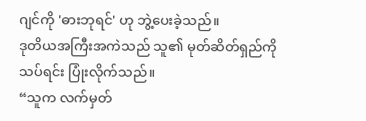ဂျင်ကို 'ဓားဘုရင်' ဟု ဘွဲ့ပေးခဲ့သည်။
ဒုတိယအကြီးအကဲသည် သူ၏ မုတ်ဆိတ်ရှည်ကို သပ်ရင်း ပြုံးလိုက်သည်။
“သူက လက်မှတ်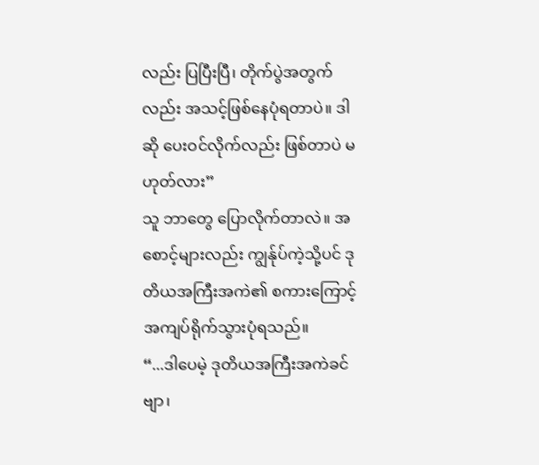လည်း ပြပြီးပြီ၊ တိုက်ပွဲအတွက်လည်း အသင့်ဖြစ်နေပုံရတာပဲ။ ဒါဆို ပေးဝင်လိုက်လည်း ဖြစ်တာပဲ မဟုတ်လား”
သူ ဘာတွေ ပြောလိုက်တာလဲ။ အစောင့်များလည်း ကျွန်ုပ်ကဲ့သို့ပင် ဒုတိယအကြီးအကဲ၏ စကားကြောင့် အကျပ်ရိုက်သွားပုံရသည်။
“...ဒါပေမဲ့ ဒုတိယအကြီးအကဲခင်ဗျာ၊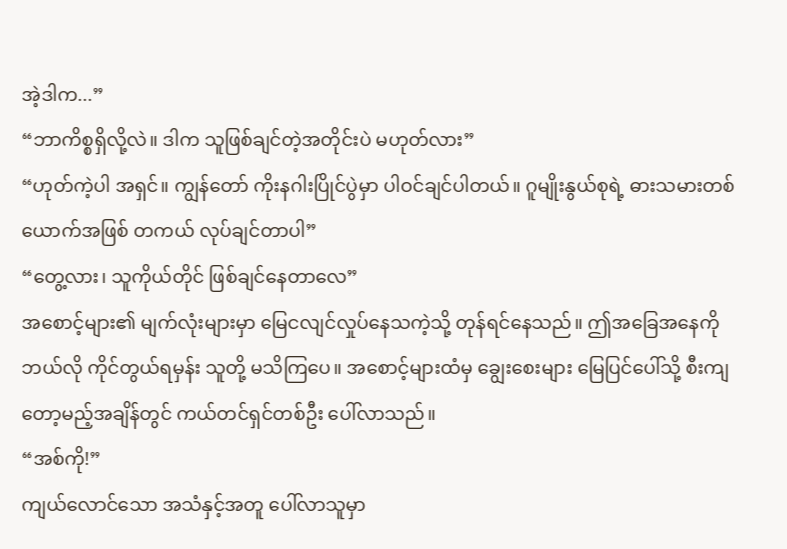အဲ့ဒါက...”
“ဘာကိစ္စရှိလို့လဲ။ ဒါက သူဖြစ်ချင်တဲ့အတိုင်းပဲ မဟုတ်လား”
“ဟုတ်ကဲ့ပါ အရှင်။ ကျွန်တော် ကိုးနဂါးပြိုင်ပွဲမှာ ပါဝင်ချင်ပါတယ်။ ဂူမျိုးနွယ်စုရဲ့ ဓားသမားတစ်ယောက်အဖြစ် တကယ် လုပ်ချင်တာပါ”
“တွေ့လား၊ သူကိုယ်တိုင် ဖြစ်ချင်နေတာလေ”
အစောင့်များ၏ မျက်လုံးများမှာ မြေငလျင်လှုပ်နေသကဲ့သို့ တုန်ရင်နေသည်။ ဤအခြေအနေကို ဘယ်လို ကိုင်တွယ်ရမှန်း သူတို့ မသိကြပေ။ အစောင့်များထံမှ ချွေးစေးများ မြေပြင်ပေါ်သို့ စီးကျတော့မည့်အချိန်တွင် ကယ်တင်ရှင်တစ်ဦး ပေါ်လာသည်။
“အစ်ကို!”
ကျယ်လောင်သော အသံနှင့်အတူ ပေါ်လာသူမှာ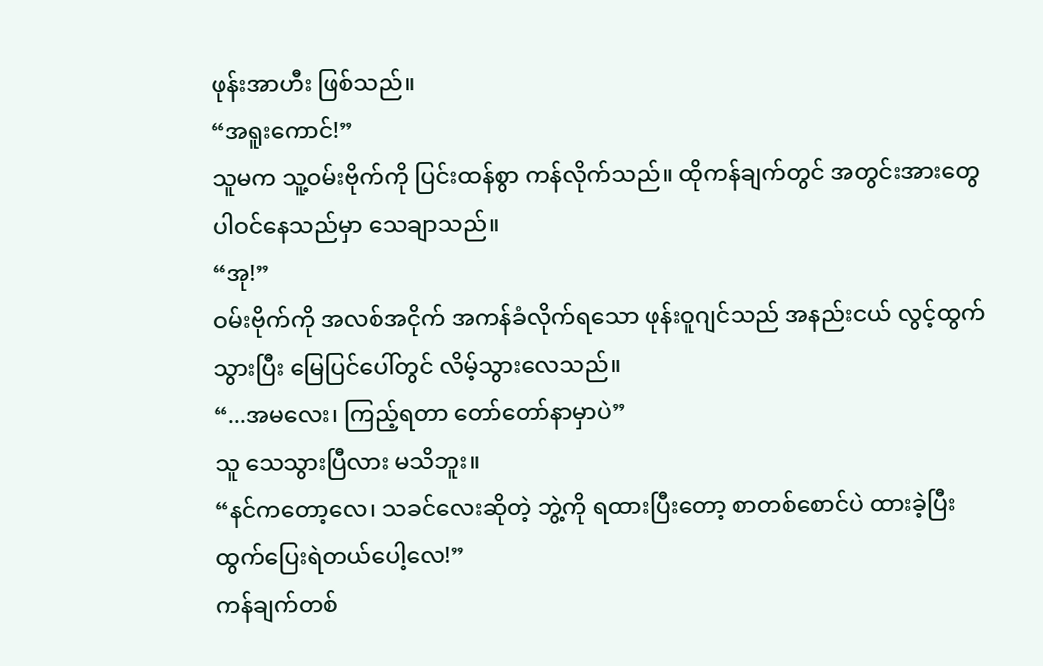ဖုန်းအာဟီး ဖြစ်သည်။
“အရူးကောင်!”
သူမက သူ့ဝမ်းဗိုက်ကို ပြင်းထန်စွာ ကန်လိုက်သည်။ ထိုကန်ချက်တွင် အတွင်းအားတွေ ပါဝင်နေသည်မှာ သေချာသည်။
“အု!”
ဝမ်းဗိုက်ကို အလစ်အငိုက် အကန်ခံလိုက်ရသော ဖုန်းဝူဂျင်သည် အနည်းငယ် လွင့်ထွက်သွားပြီး မြေပြင်ပေါ်တွင် လိမ့်သွားလေသည်။
“...အမလေး၊ ကြည့်ရတာ တော်တော်နာမှာပဲ”
သူ သေသွားပြီလား မသိဘူး။
“နင်ကတော့လေ၊ သခင်လေးဆိုတဲ့ ဘွဲ့ကို ရထားပြီးတော့ စာတစ်စောင်ပဲ ထားခဲ့ပြီး ထွက်ပြေးရဲတယ်ပေါ့လေ!”
ကန်ချက်တစ်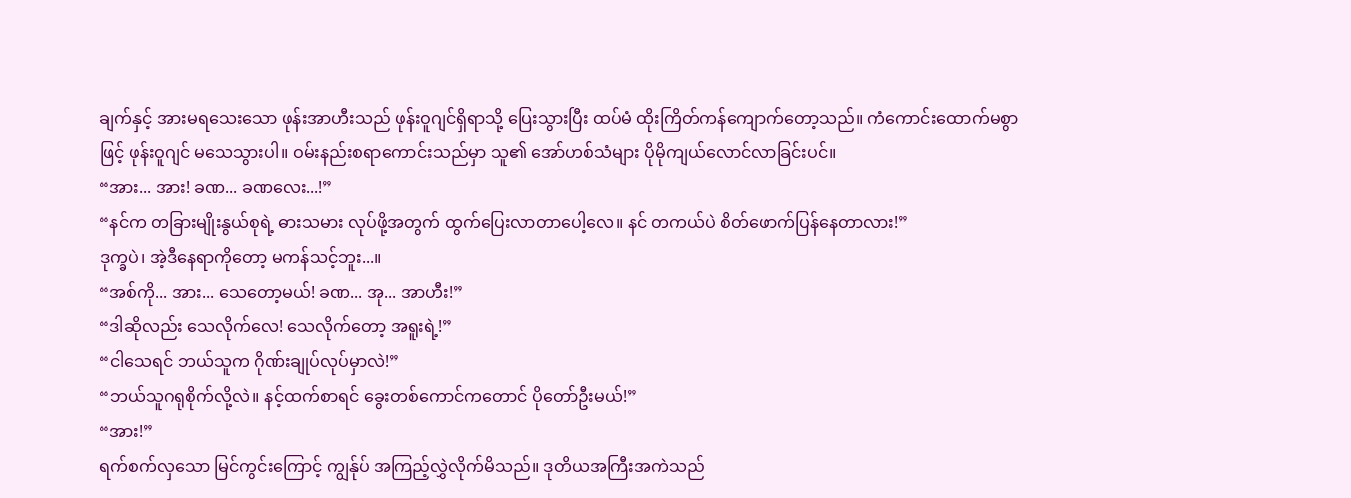ချက်နှင့် အားမရသေးသော ဖုန်းအာဟီးသည် ဖုန်းဝူဂျင်ရှိရာသို့ ပြေးသွားပြီး ထပ်မံ ထိုးကြိတ်ကန်ကျောက်တော့သည်။ ကံကောင်းထောက်မစွာဖြင့် ဖုန်းဝူဂျင် မသေသွားပါ။ ဝမ်းနည်းစရာကောင်းသည်မှာ သူ၏ အော်ဟစ်သံများ ပိုမိုကျယ်လောင်လာခြင်းပင်။
“အား... အား! ခဏ... ခဏလေး...!”
“နင်က တခြားမျိုးနွယ်စုရဲ့ ဓားသမား လုပ်ဖို့အတွက် ထွက်ပြေးလာတာပေါ့လေ။ နင် တကယ်ပဲ စိတ်ဖောက်ပြန်နေတာလား!”
ဒုက္ခပဲ၊ အဲ့ဒီနေရာကိုတော့ မကန်သင့်ဘူး...။
“အစ်ကို... အား... သေတော့မယ်! ခဏ... အု... အာဟီး!”
“ဒါဆိုလည်း သေလိုက်လေ! သေလိုက်တော့ အရူးရဲ့!”
“ငါသေရင် ဘယ်သူက ဂိုဏ်းချုပ်လုပ်မှာလဲ!”
“ဘယ်သူဂရုစိုက်လို့လဲ။ နင့်ထက်စာရင် ခွေးတစ်ကောင်ကတောင် ပိုတော်ဦးမယ်!”
“အား!”
ရက်စက်လှသော မြင်ကွင်းကြောင့် ကျွန်ုပ် အကြည့်လွှဲလိုက်မိသည်။ ဒုတိယအကြီးအကဲသည်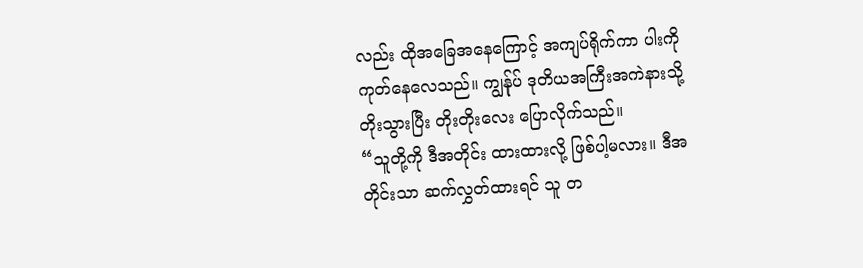လည်း ထိုအခြေအနေကြောင့် အကျပ်ရိုက်ကာ ပါးကို ကုတ်နေလေသည်။ ကျွန်ုပ် ဒုတိယအကြီးအကဲနားသို့ တိုးသွားပြီး တိုးတိုးလေး ပြောလိုက်သည်။
“သူတို့ကို ဒီအတိုင်း ထားထားလို့ ဖြစ်ပါ့မလား။ ဒီအတိုင်းသာ ဆက်လွှတ်ထားရင် သူ တ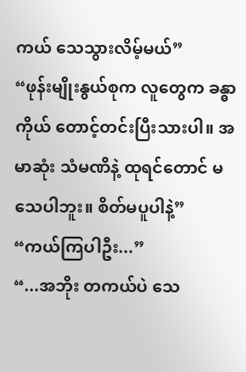ကယ် သေသွားလိမ့်မယ်”
“ဖုန်းမျိုးနွယ်စုက လူတွေက ခန္ဓာကိုယ် တောင့်တင်းပြီးသားပါ။ အမာဆုံး သံမဏိနဲ့ ထုရင်တောင် မသေပါဘူး။ စိတ်မပူပါနဲ့”
“ကယ်ကြပါဦး...”
“...အဘိုး တကယ်ပဲ သေ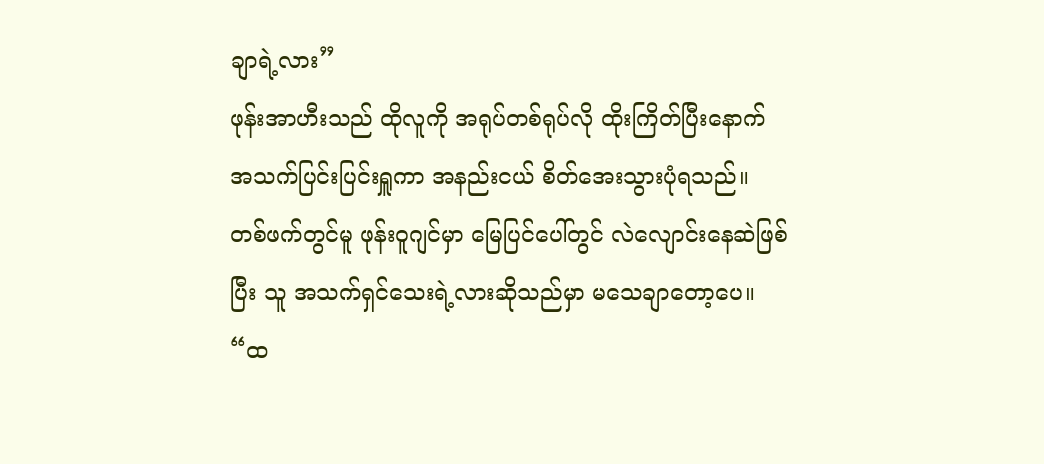ချာရဲ့လား”
ဖုန်းအာဟီးသည် ထိုလူကို အရုပ်တစ်ရုပ်လို ထိုးကြိတ်ပြီးနောက် အသက်ပြင်းပြင်းရှူကာ အနည်းငယ် စိတ်အေးသွားပုံရသည်။ တစ်ဖက်တွင်မူ ဖုန်းဝူဂျင်မှာ မြေပြင်ပေါ်တွင် လဲလျောင်းနေဆဲဖြစ်ပြီး သူ အသက်ရှင်သေးရဲ့လားဆိုသည်မှာ မသေချာတော့ပေ။
“ထ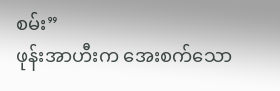စမ်း”
ဖုန်းအာဟီးက အေးစက်သော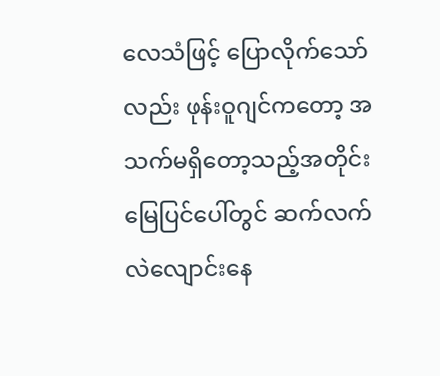လေသံဖြင့် ပြောလိုက်သော်လည်း ဖုန်းဝူဂျင်ကတော့ အသက်မရှိတော့သည့်အတိုင်း မြေပြင်ပေါ်တွင် ဆက်လက် လဲလျောင်းနေ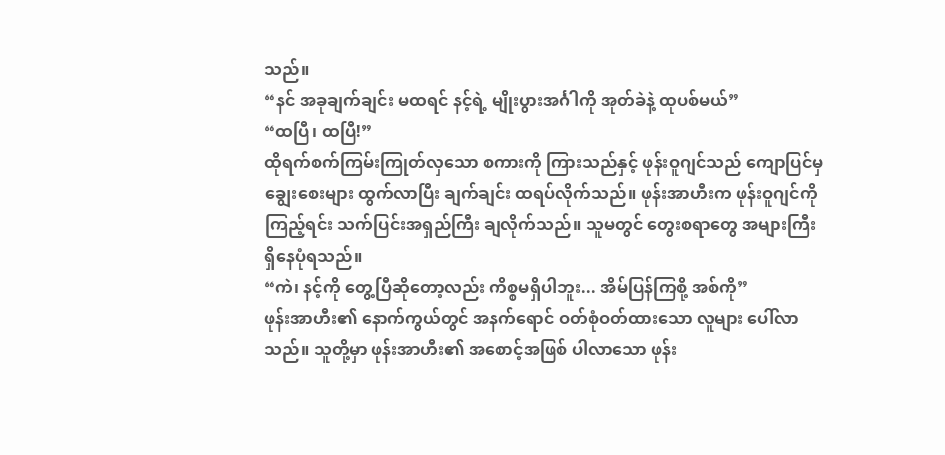သည်။
“နင် အခုချက်ချင်း မထရင် နင့်ရဲ့ မျိုးပွားအင်္ဂါကို အုတ်ခဲနဲ့ ထုပစ်မယ်”
“ထပြီ၊ ထပြီ!”
ထိုရက်စက်ကြမ်းကြုတ်လှသော စကားကို ကြားသည်နှင့် ဖုန်းဝူဂျင်သည် ကျောပြင်မှ ချွေးစေးများ ထွက်လာပြီး ချက်ချင်း ထရပ်လိုက်သည်။ ဖုန်းအာဟီးက ဖုန်းဝူဂျင်ကို ကြည့်ရင်း သက်ပြင်းအရှည်ကြီး ချလိုက်သည်။ သူမတွင် တွေးစရာတွေ အများကြီး ရှိနေပုံရသည်။
“ကဲ၊ နင့်ကို တွေ့ပြီဆိုတော့လည်း ကိစ္စမရှိပါဘူး... အိမ်ပြန်ကြစို့ အစ်ကို”
ဖုန်းအာဟီး၏ နောက်ကွယ်တွင် အနက်ရောင် ဝတ်စုံဝတ်ထားသော လူများ ပေါ်လာသည်။ သူတို့မှာ ဖုန်းအာဟီး၏ အစောင့်အဖြစ် ပါလာသော ဖုန်း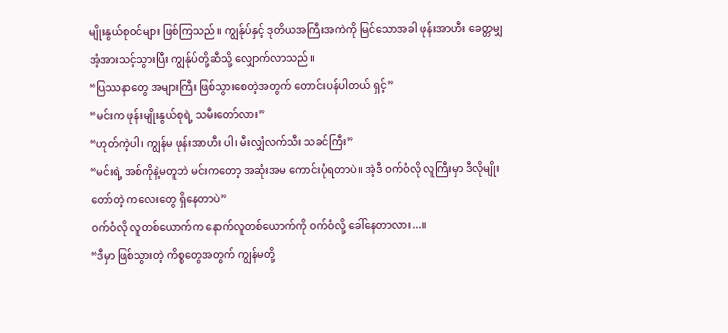မျိုးနွယ်စုဝင်များ ဖြစ်ကြသည်။ ကျွန်ုပ်နှင့် ဒုတိယအကြီးအကဲကို မြင်သောအခါ ဖုန်းအာဟီး ခေတ္တမျှ အံ့အားသင့်သွားပြီး ကျွန်ုပ်တို့ဆီသို့ လျှောက်လာသည်။
“ပြဿနာတွေ အများကြီး ဖြစ်သွားစေတဲ့အတွက် တောင်းပန်ပါတယ် ရှင့်”
“မင်းက ဖုန်းမျိုးနွယ်စုရဲ့ သမီးတော်လား”
“ဟုတ်ကဲ့ပါ၊ ကျွန်မ ဖုန်းအာဟီး ပါ၊ မီးလျှံလက်သီး သခင်ကြီး”
“မင်းရဲ့ အစ်ကိုနဲ့မတူဘဲ မင်းကတော့ အဆုံးအမ ကောင်းပုံရတာပဲ။ အဲ့ဒီ ဝက်ဝံလို လူကြီးမှာ ဒီလိုမျိုး တော်တဲ့ ကလေးတွေ ရှိနေတာပဲ”
ဝက်ဝံလို လူတစ်ယောက်က နောက်လူတစ်ယောက်ကို ဝက်ဝံလို့ ခေါ်နေတာလား...။
“ဒီမှာ ဖြစ်သွားတဲ့ ကိစ္စတွေအတွက် ကျွန်မတို့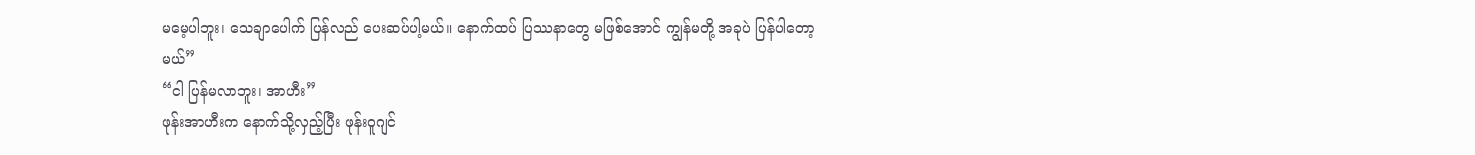မမေ့ပါဘူး၊ သေချာပေါက် ပြန်လည် ပေးဆပ်ပါ့မယ်။ နောက်ထပ် ပြဿနာတွေ မဖြစ်အောင် ကျွန်မတို့ အခုပဲ ပြန်ပါတော့မယ်”
“ငါ ပြန်မလာဘူး၊ အာဟီး”
ဖုန်းအာဟီးက နောက်သို့လှည့်ပြီး ဖုန်းဝူဂျင်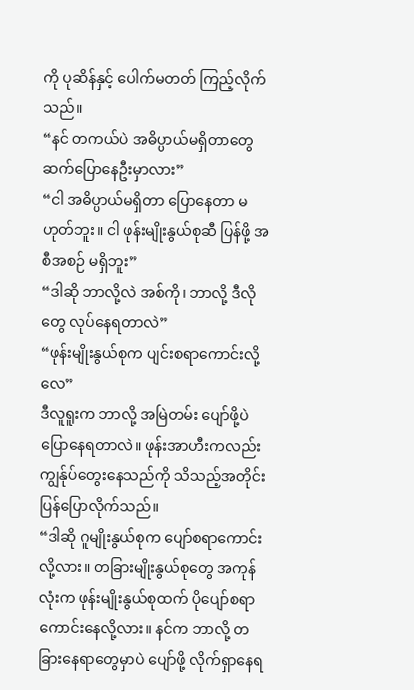ကို ပုဆိန်နှင့် ပေါက်မတတ် ကြည့်လိုက်သည်။
“နင် တကယ်ပဲ အဓိပ္ပာယ်မရှိတာတွေ ဆက်ပြောနေဦးမှာလား”
“ငါ အဓိပ္ပာယ်မရှိတာ ပြောနေတာ မဟုတ်ဘူး။ ငါ ဖုန်းမျိုးနွယ်စုဆီ ပြန်ဖို့ အစီအစဉ် မရှိဘူး”
“ဒါဆို ဘာလို့လဲ အစ်ကို၊ ဘာလို့ ဒီလိုတွေ လုပ်နေရတာလဲ”
“ဖုန်းမျိုးနွယ်စုက ပျင်းစရာကောင်းလို့လေ”
ဒီလူရူးက ဘာလို့ အမြဲတမ်း ပျော်ဖို့ပဲ ပြောနေရတာလဲ။ ဖုန်းအာဟီးကလည်း ကျွန်ုပ်တွေးနေသည်ကို သိသည့်အတိုင်း ပြန်ပြောလိုက်သည်။
“ဒါဆို ဂူမျိုးနွယ်စုက ပျော်စရာကောင်းလို့လား။ တခြားမျိုးနွယ်စုတွေ အကုန်လုံးက ဖုန်းမျိုးနွယ်စုထက် ပိုပျော်စရာကောင်းနေလို့လား။ နင်က ဘာလို့ တခြားနေရာတွေမှာပဲ ပျော်ဖို့ လိုက်ရှာနေရ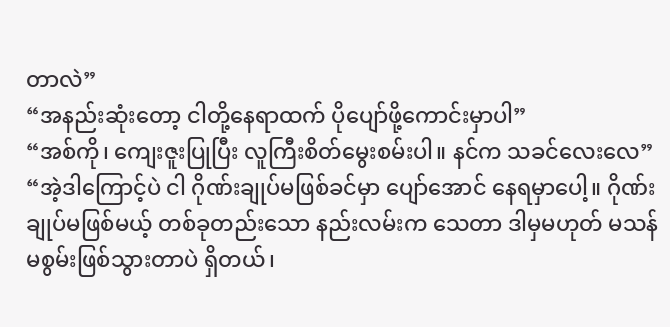တာလဲ”
“အနည်းဆုံးတော့ ငါတို့နေရာထက် ပိုပျော်ဖို့ကောင်းမှာပါ”
“အစ်ကို၊ ကျေးဇူးပြုပြီး လူကြီးစိတ်မွေးစမ်းပါ။ နင်က သခင်လေးလေ”
“အဲ့ဒါကြောင့်ပဲ ငါ ဂိုဏ်းချုပ်မဖြစ်ခင်မှာ ပျော်အောင် နေရမှာပေါ့။ ဂိုဏ်းချုပ်မဖြစ်မယ့် တစ်ခုတည်းသော နည်းလမ်းက သေတာ ဒါမှမဟုတ် မသန်မစွမ်းဖြစ်သွားတာပဲ ရှိတယ်၊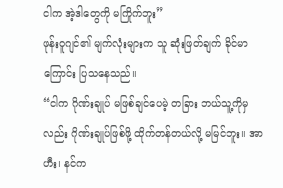ငါက အဲ့ဒါတွေကို မကြိုက်ဘူး”
ဖုန်းဝူဂျင်၏ မျက်လုံးများက သူ ဆုံးဖြတ်ချက် ခိုင်မာကြောင်း ပြသနေသည်။
“ငါက ဂိုဏ်းချုပ် မဖြစ်ချင်ပေမဲ့ တခြား ဘယ်သူ့ကိုမှလည်း ဂိုဏ်းချုပ်ဖြစ်ဖို့ ထိုက်တန်တယ်လို့ မမြင်ဘူး။ အာဟီး၊ နင်က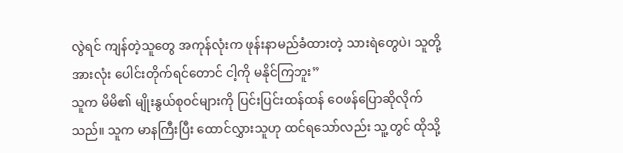လွဲရင် ကျန်တဲ့သူတွေ အကုန်လုံးက ဖုန်းနာမည်ခံထားတဲ့ သားရဲတွေပဲ၊ သူတို့အားလုံး ပေါင်းတိုက်ရင်တောင် ငါ့ကို မနိုင်ကြဘူး”
သူက မိမိ၏ မျိုးနွယ်စုဝင်များကို ပြင်းပြင်းထန်ထန် ဝေဖန်ပြောဆိုလိုက်သည်။ သူက မာနကြီးပြီး ထောင်လွှားသူဟု ထင်ရသော်လည်း သူ့တွင် ထိုသို့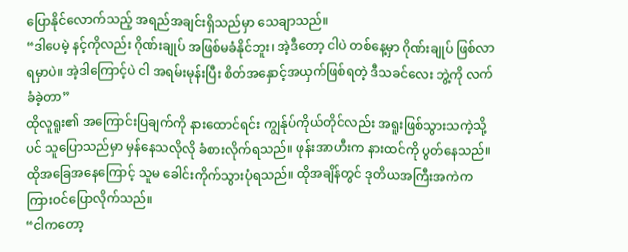ပြောနိုင်လောက်သည့် အရည်အချင်းရှိသည်မှာ သေချာသည်။
“ဒါပေမဲ့ နင့်ကိုလည်း ဂိုဏ်းချုပ် အဖြစ်မခံနိုင်ဘူး၊ အဲ့ဒီတော့ ငါပဲ တစ်နေ့မှာ ဂိုဏ်းချုပ် ဖြစ်လာရမှာပဲ။ အဲ့ဒါကြောင့်ပဲ ငါ အရမ်းမုန်းပြီး စိတ်အနှောင့်အယှက်ဖြစ်ရတဲ့ ဒီသခင်လေး ဘွဲ့ကို လက်ခံခဲ့တာ”
ထိုလူရူး၏ အကြောင်းပြချက်ကို နားထောင်ရင်း ကျွန်ုပ်ကိုယ်တိုင်လည်း အရူးဖြစ်သွားသကဲ့သို့ပင် သူပြောသည်မှာ မှန်နေသလိုလို ခံစားလိုက်ရသည်။ ဖုန်းအာဟီးက နားထင်ကို ပွတ်နေသည်။ ထိုအခြေအနေကြောင့် သူမ ခေါင်းကိုက်သွားပုံရသည်။ ထိုအချိန်တွင် ဒုတိယအကြီးအကဲက ကြားဝင်ပြောလိုက်သည်။
“ငါကတော့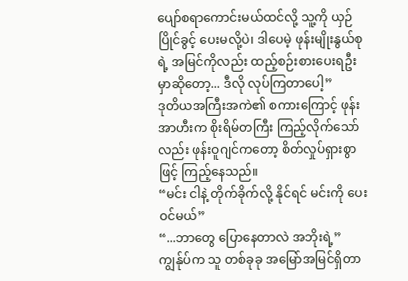ပျော်စရာကောင်းမယ်ထင်လို့ သူ့ကို ယှဉ်ပြိုင်ခွင့် ပေးမလို့ပဲ၊ ဒါပေမဲ့ ဖုန်းမျိုးနွယ်စုရဲ့ အမြင်ကိုလည်း ထည့်စဉ်းစားပေးရဦးမှာဆိုတော့... ဒီလို လုပ်ကြတာပေါ့”
ဒုတိယအကြီးအကဲ၏ စကားကြောင့် ဖုန်းအာဟီးက စိုးရိမ်တကြီး ကြည့်လိုက်သော်လည်း ဖုန်းဝူဂျင်ကတော့ စိတ်လှုပ်ရှားစွာဖြင့် ကြည့်နေသည်။
“မင်း ငါနဲ့ တိုက်ခိုက်လို့ နိုင်ရင် မင်းကို ပေးဝင်မယ်”
“...ဘာတွေ ပြောနေတာလဲ အဘိုးရဲ့”
ကျွန်ုပ်က သူ တစ်ခုခု အမြော်အမြင်ရှိတာ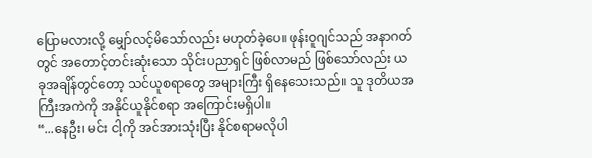ပြောမလားလို့ မျှော်လင့်မိသော်လည်း မဟုတ်ခဲ့ပေ။ ဖုန်းဝူဂျင်သည် အနာဂတ်တွင် အတောင့်တင်းဆုံးသော သိုင်းပညာရှင် ဖြစ်လာမည် ဖြစ်သော်လည်း ယခုအချိန်တွင်တော့ သင်ယူစရာတွေ အများကြီး ရှိနေသေးသည်။ သူ ဒုတိယအကြီးအကဲကို အနိုင်ယူနိုင်စရာ အကြောင်းမရှိပါ။
“...နေဦး၊ မင်း ငါ့ကို အင်အားသုံးပြီး နိုင်စရာမလိုပါ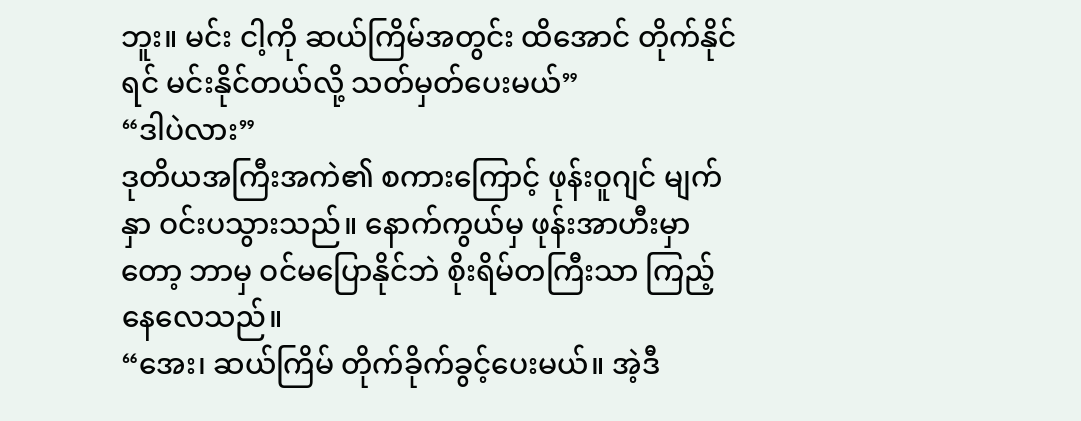ဘူး။ မင်း ငါ့ကို ဆယ်ကြိမ်အတွင်း ထိအောင် တိုက်နိုင်ရင် မင်းနိုင်တယ်လို့ သတ်မှတ်ပေးမယ်”
“ဒါပဲလား”
ဒုတိယအကြီးအကဲ၏ စကားကြောင့် ဖုန်းဝူဂျင် မျက်နှာ ဝင်းပသွားသည်။ နောက်ကွယ်မှ ဖုန်းအာဟီးမှာတော့ ဘာမှ ဝင်မပြောနိုင်ဘဲ စိုးရိမ်တကြီးသာ ကြည့်နေလေသည်။
“အေး၊ ဆယ်ကြိမ် တိုက်ခိုက်ခွင့်ပေးမယ်။ အဲ့ဒီ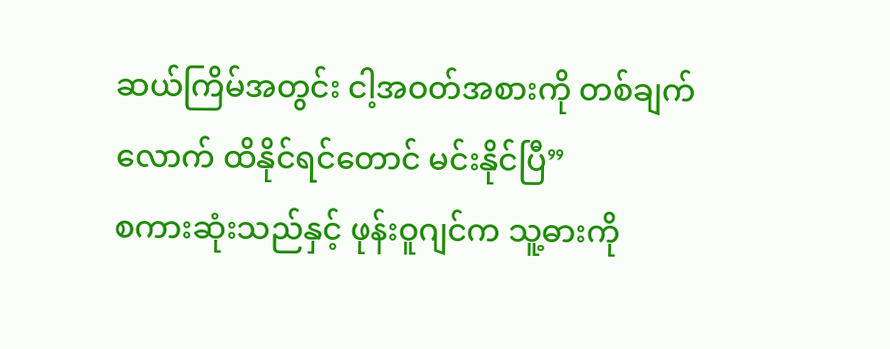ဆယ်ကြိမ်အတွင်း ငါ့အဝတ်အစားကို တစ်ချက်လောက် ထိနိုင်ရင်တောင် မင်းနိုင်ပြီ”
စကားဆုံးသည်နှင့် ဖုန်းဝူဂျင်က သူ့ဓားကို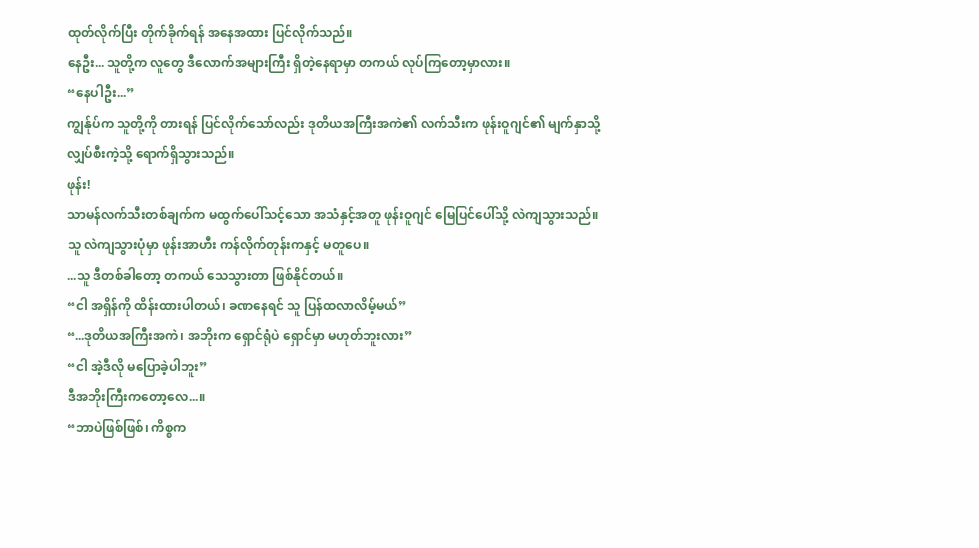ထုတ်လိုက်ပြီး တိုက်ခိုက်ရန် အနေအထား ပြင်လိုက်သည်။
နေဦး... သူတို့က လူတွေ ဒီလောက်အများကြီး ရှိတဲ့နေရာမှာ တကယ် လုပ်ကြတော့မှာလား။
“နေပါဦး...”
ကျွန်ုပ်က သူတို့ကို တားရန် ပြင်လိုက်သော်လည်း ဒုတိယအကြီးအကဲ၏ လက်သီးက ဖုန်းဝူဂျင်၏ မျက်နှာသို့ လျှပ်စီးကဲ့သို့ ရောက်ရှိသွားသည်။
ဖုန်း!
သာမန်လက်သီးတစ်ချက်က မထွက်ပေါ်သင့်သော အသံနှင့်အတူ ဖုန်းဝူဂျင် မြေပြင်ပေါ်သို့ လဲကျသွားသည်။ သူ လဲကျသွားပုံမှာ ဖုန်းအာဟီး ကန်လိုက်တုန်းကနှင့် မတူပေ။
...သူ ဒီတစ်ခါတော့ တကယ် သေသွားတာ ဖြစ်နိုင်တယ်။
“ငါ အရှိန်ကို ထိန်းထားပါတယ်၊ ခဏနေရင် သူ ပြန်ထလာလိမ့်မယ်”
“...ဒုတိယအကြီးအကဲ၊ အဘိုးက ရှောင်ရုံပဲ ရှောင်မှာ မဟုတ်ဘူးလား”
“ငါ အဲ့ဒီလို မပြောခဲ့ပါဘူး”
ဒီအဘိုးကြီးကတော့လေ...။
“ဘာပဲဖြစ်ဖြစ်၊ ကိစ္စက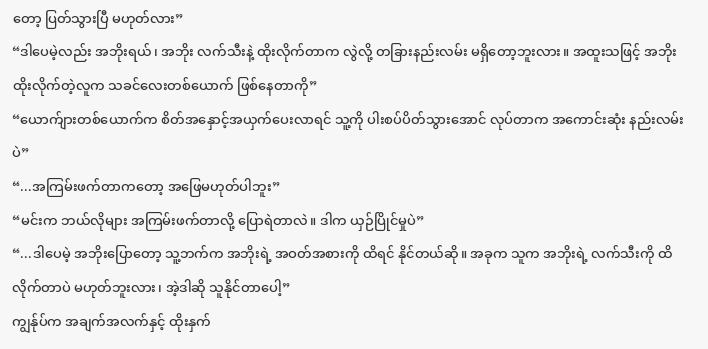တော့ ပြတ်သွားပြီ မဟုတ်လား”
“ဒါပေမဲ့လည်း အဘိုးရယ်၊ အဘိုး လက်သီးနဲ့ ထိုးလိုက်တာက လွဲလို့ တခြားနည်းလမ်း မရှိတော့ဘူးလား။ အထူးသဖြင့် အဘိုး ထိုးလိုက်တဲ့လူက သခင်လေးတစ်ယောက် ဖြစ်နေတာကို”
“ယောက်ျားတစ်ယောက်က စိတ်အနှောင့်အယှက်ပေးလာရင် သူ့ကို ပါးစပ်ပိတ်သွားအောင် လုပ်တာက အကောင်းဆုံး နည်းလမ်းပဲ”
“...အကြမ်းဖက်တာကတော့ အဖြေမဟုတ်ပါဘူး”
“မင်းက ဘယ်လိုများ အကြမ်းဖက်တာလို့ ပြောရဲတာလဲ။ ဒါက ယှဉ်ပြိုင်မှုပဲ”
“...ဒါပေမဲ့ အဘိုးပြောတော့ သူ့ဘက်က အဘိုးရဲ့ အဝတ်အစားကို ထိရင် နိုင်တယ်ဆို။ အခုက သူက အဘိုးရဲ့ လက်သီးကို ထိလိုက်တာပဲ မဟုတ်ဘူးလား၊ အဲ့ဒါဆို သူနိုင်တာပေါ့”
ကျွန်ုပ်က အချက်အလက်နှင့် ထိုးနှက်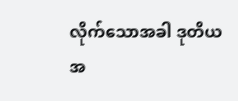လိုက်သောအခါ ဒုတိယအ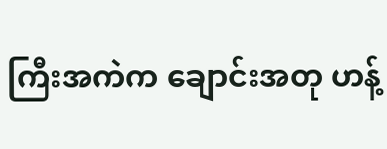ကြီးအကဲက ချောင်းအတု ဟန့်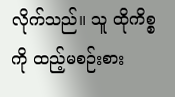လိုက်သည်။ သူ ထိုကိစ္စကို ထည့်မစဉ်းစား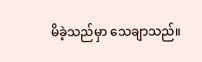မိခဲ့သည်မှာ သေချာသည်။